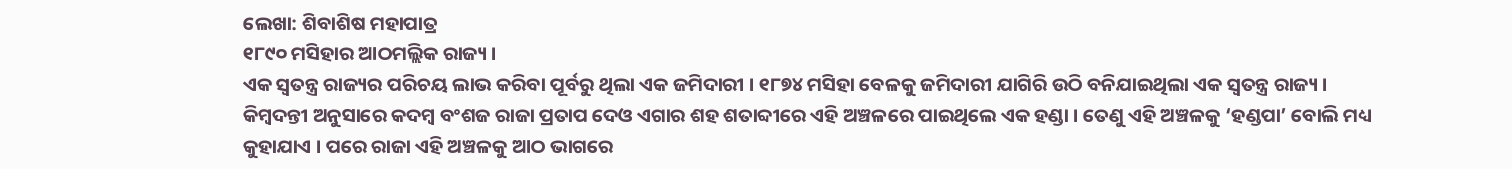ଲେଖା: ଶିବାଶିଷ ମହାପାତ୍ର
୧୮୯୦ ମସିହାର ଆଠମଲ୍ଲିକ ରାଜ୍ୟ ।
ଏକ ସ୍ବତନ୍ତ୍ର ରାଜ୍ୟର ପରିଚୟ ଲାଭ କରିବା ପୂର୍ବରୁ ଥିଲା ଏକ ଜମିଦାରୀ । ୧୮୭୪ ମସିହା ବେଳକୁ ଜମିଦାରୀ ଯାଗିରି ଉଠି ବନିଯାଇଥିଲା ଏକ ସ୍ବତନ୍ତ୍ର ରାଜ୍ୟ । କିମ୍ବଦନ୍ତୀ ଅନୁସାରେ କଦମ୍ବ ବଂଶଜ ରାଜା ପ୍ରତାପ ଦେଓ ଏଗାର ଶହ ଶତାବ୍ଦୀରେ ଏହି ଅଞ୍ଚଳରେ ପାଇଥିଲେ ଏକ ହଣ୍ଡା । ତେଣୁ ଏହି ଅଞ୍ଚଳକୁ ‘ହଣ୍ଡପା’ ବୋଲି ମଧ୍ୟ କୁହାଯାଏ । ପରେ ରାଜା ଏହି ଅଞ୍ଚଳକୁ ଆଠ ଭାଗରେ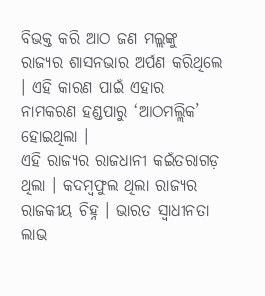ବିଭକ୍ତ କରି ଆଠ ଜଣ ମଲ୍ଲଙ୍କୁ ରାଜ୍ୟର ଶାସନଭାର ଅର୍ପଣ କରିଥିଲେ । ଏହି କାରଣ ପାଇଁ ଏହାର ନାମକରଣ ହଣ୍ଡପାରୁ ‘ଆଠମଲ୍ଲିକ’ ହୋଇଥିଲା ।
ଏହି ରାଜ୍ୟର ରାଜଧାନୀ କଇଁତରାଗଡ଼ ଥିଲା । କଦମ୍ବଫୁଲ ଥିଲା ରାଜ୍ୟର ରାଜକୀୟ ଚିହ୍ନ । ଭାରତ ସ୍ବାଧୀନତା ଲାଭ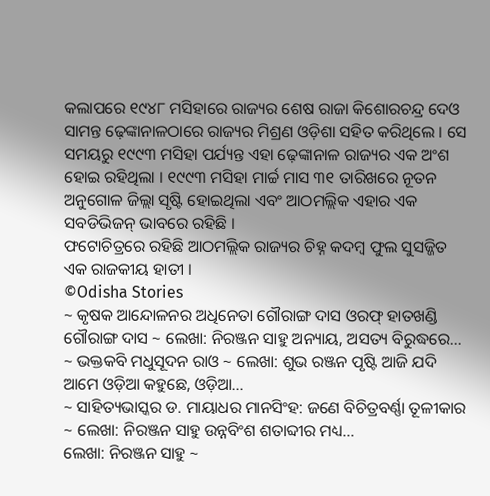କଲାପରେ ୧୯୪୮ ମସିହାରେ ରାଜ୍ୟର ଶେଷ ରାଜା କିଶୋରଚନ୍ଦ୍ର ଦେଓ ସାମନ୍ତ ଢ଼େଙ୍କାନାଳଠାରେ ରାଜ୍ୟର ମିଶ୍ରଣ ଓଡ଼ିଶା ସହିତ କରିଥିଲେ । ସେ ସମୟରୁ ୧୯୯୩ ମସିହା ପର୍ଯ୍ୟନ୍ତ ଏହା ଢ଼େଙ୍କାନାଳ ରାଜ୍ୟର ଏକ ଅଂଶ ହୋଇ ରହିଥିଲା । ୧୯୯୩ ମସିହା ମାର୍ଚ୍ଚ ମାସ ୩୧ ତାରିଖରେ ନୂତନ ଅନୁଗୋଳ ଜିଲ୍ଲା ସୃଷ୍ଟି ହୋଇଥିଲା ଏବଂ ଆଠମଲ୍ଲିକ ଏହାର ଏକ ସବଡିଭିଜନ୍ ଭାବରେ ରହିଛି ।
ଫଟୋଚିତ୍ରରେ ରହିଛି ଆଠମଲ୍ଲିକ ରାଜ୍ୟର ଚିହ୍ନ କଦମ୍ବ ଫୁଲ ସୁସଜ୍ଜିତ ଏକ ରାଜକୀୟ ହାତୀ ।
©Odisha Stories
~ କୃଷକ ଆନ୍ଦୋଳନର ଅଧିନେତା ଗୌରାଙ୍ଗ ଦାସ ଓରଫ୍ ହାତଖଣ୍ଡି ଗୌରାଙ୍ଗ ଦାସ ~ ଲେଖା: ନିରଞ୍ଜନ ସାହୁ ଅନ୍ୟାୟ, ଅସତ୍ୟ ବିରୁଦ୍ଧରେ…
~ ଭକ୍ତକବି ମଧୁସୂଦନ ରାଓ ~ ଲେଖା: ଶୁଭ ରଞ୍ଜନ ପୃଷ୍ଟି ଆଜି ଯଦି ଆମେ ଓଡ଼ିଆ କହୁଛେ, ଓଡ଼ିଆ…
~ ସାହିତ୍ୟଭାସ୍କର ଡ. ମାୟାଧର ମାନସିଂହ: ଜଣେ ବିଚିତ୍ରବର୍ଣ୍ଣା ତୂଳୀକାର ~ ଲେଖା: ନିରଞ୍ଜନ ସାହୁ ଉନ୍ନବିଂଶ ଶତାବ୍ଦୀର ମଧ୍ୟ…
ଲେଖା: ନିରଞ୍ଜନ ସାହୁ ~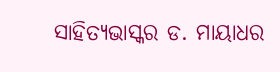ସାହିତ୍ୟଭାସ୍କର ଡ. ମାୟାଧର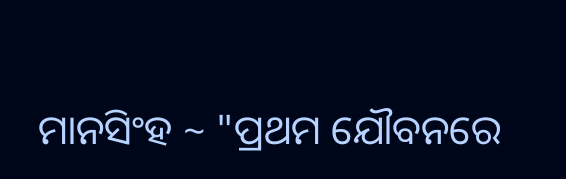ମାନସିଂହ ~ "ପ୍ରଥମ ଯୌବନରେ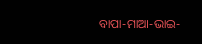ବାପା-ମାଆ-ଭାଇ-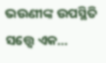ଭଉଣୀଙ୍କ ଉପସ୍ଥିତି ସତ୍ତ୍ୱେ ଏକ…